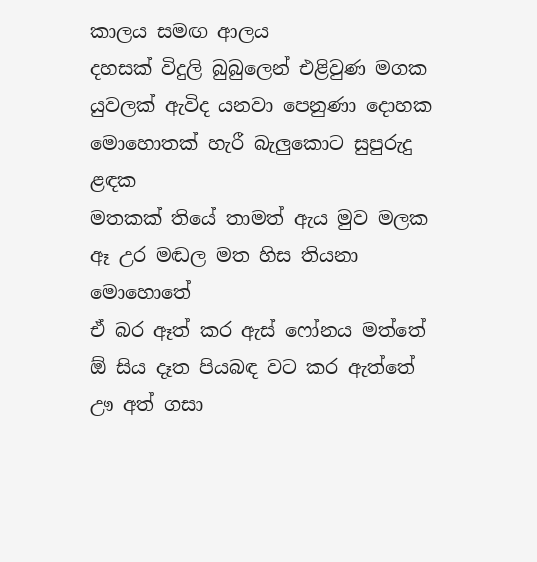කාලය සමඟ ආලය
දහසක් විදුලි බුබුලෙන් එළිවුණ මගක
යුවලක් ඇවිද යනවා පෙනුණා දොහක
මොහොතක් හැරී බැලුකොට සුපුරුදු ළඳක
මතකක් තියේ තාමත් ඇය මුව මලක
ඈ උර මඬල මත හිස තියනා මොහොතේ
ඒ බර ඈත් කර ඇස් ෆෝනය මත්තේ
ඕ සිය දෑත පියබඳ වට කර ඇත්තේ
ඌ අත් ගසා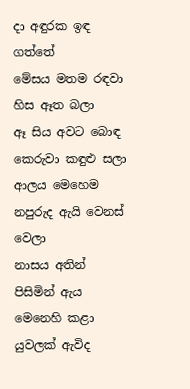දා අඳුරක ඉඳ ගත්තේ
මේසය මතම රඳවා හිස ඈත බලා
ඈ සිය අවට බොඳ කෙරුවා කඳුළු සලා
ආලය මෙහෙම නපුරුද ඇයි වෙනස් වෙලා
නාසය අතින් පිසිමින් ඇය මෙනෙහි කළා
යුවලක් ඇවිද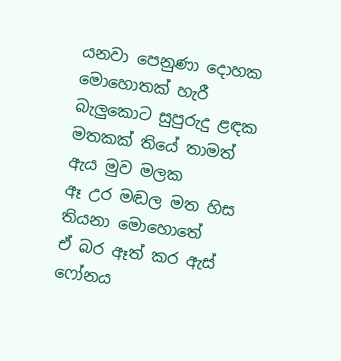යනවා පෙනුණා දොහක
මොහොතක් හැරී බැලුකොට සුපුරුදු ළඳක
මතකක් තියේ තාමත් ඇය මුව මලක
ඈ උර මඬල මත හිස තියනා මොහොතේ
ඒ බර ඈත් කර ඇස් ෆෝනය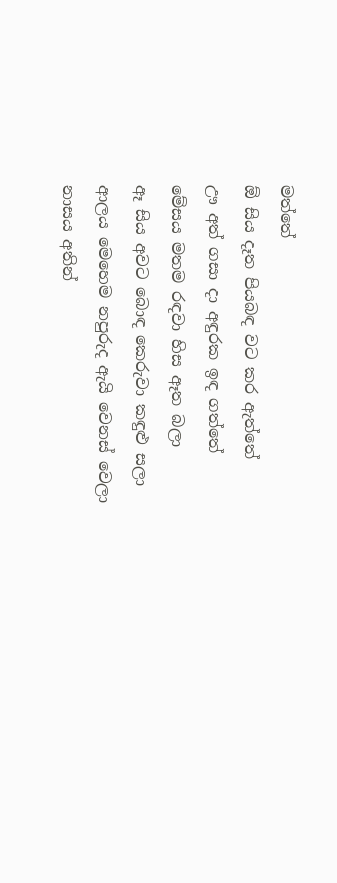මත්තේ
ඕ සිය දෑත පියබඳ වට කර ඇත්තේ
ඌ අත් ගසා දා අඳුරක ඉඳ ගත්තේ
මේසය මතම රඳවා හිස ඈත බලා
ඈ සිය අවට බොඳ කෙරුවා කඳුළු සලා
ආලය මෙහෙම නපුරුද ඇයි වෙනස් වෙලා
නාසය අතින්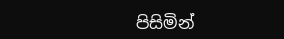පිසිමින්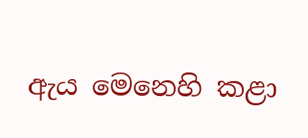ඇය මෙනෙහි කළා